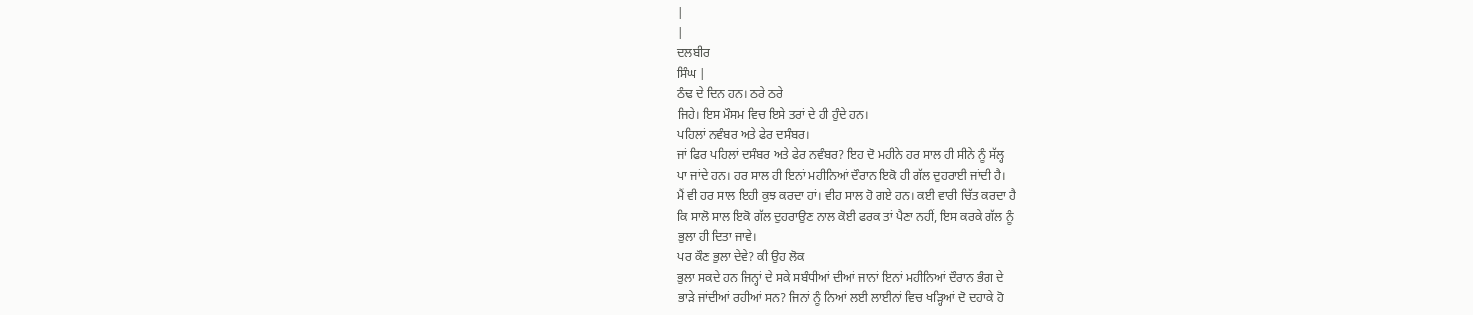|
|
ਦਲਬੀਰ
ਸਿੰਘ |
ਠੰਢ ਦੇ ਦਿਨ ਹਨ। ਠਰੇ ਠਰੇ
ਜਿਹੇ। ਇਸ ਮੌਸਮ ਵਿਚ ਇਸੇ ਤਰਾਂ ਦੇ ਹੀ ਹੁੰਦੇ ਹਨ।
ਪਹਿਲਾਂ ਨਵੰਬਰ ਅਤੇ ਫੇਰ ਦਸੰਬਰ।
ਜਾਂ ਫਿਰ ਪਹਿਲਾਂ ਦਸੰਬਰ ਅਤੇ ਫੇਰ ਨਵੰਬਰ? ਇਹ ਦੋ ਮਹੀਨੇ ਹਰ ਸਾਲ ਹੀ ਸੀਨੇ ਨੂੰ ਸੱਲ੍ਹ
ਪਾ ਜਾਂਦੇ ਹਨ। ਹਰ ਸਾਲ ਹੀ ਇਨਾਂ ਮਹੀਨਿਆਂ ਦੌਰਾਨ ਇਕੋ ਹੀ ਗੱਲ ਦੁਹਰਾਈ ਜਾਂਦੀ ਹੈ।
ਮੈਂ ਵੀ ਹਰ ਸਾਲ ਇਹੀ ਕੁਝ ਕਰਦਾ ਹਾਂ। ਵੀਹ ਸਾਲ ਹੋ ਗਏ ਹਨ। ਕਈ ਵਾਰੀ ਚਿੱਤ ਕਰਦਾ ਹੈ
ਕਿ ਸਾਲੋ ਸਾਲ ਇਕੋ ਗੱਲ ਦੁਹਰਾਉਣ ਨਾਲ ਕੋਈ ਫਰਕ ਤਾਂ ਪੈਣਾ ਨਹੀਂ, ਇਸ ਕਰਕੇ ਗੱਲ ਨੂੰ
ਭੁਲਾ ਹੀ ਦਿਤਾ ਜਾਵੇ।
ਪਰ ਕੌਣ ਭੁਲਾ ਦੇਵੇ? ਕੀ ਉਹ ਲੋਕ
ਭੁਲਾ ਸਕਦੇ ਹਨ ਜਿਨ੍ਹਾਂ ਦੇ ਸਕੇ ਸਬੰਧੀਆਂ ਦੀਆਂ ਜਾਨਾਂ ਇਨਾਂ ਮਹੀਨਿਆਂ ਦੌਰਾਨ ਭੰਗ ਦੇ
ਭਾੜੇ ਜਾਂਦੀਆਂ ਰਹੀਆਂ ਸਨ? ਜਿਨਾਂ ਨੂੰ ਨਿਆਂ ਲਈ ਲਾਈਨਾਂ ਵਿਚ ਖੜ੍ਹਿਆਂ ਦੋ ਦਹਾਕੇ ਹੋ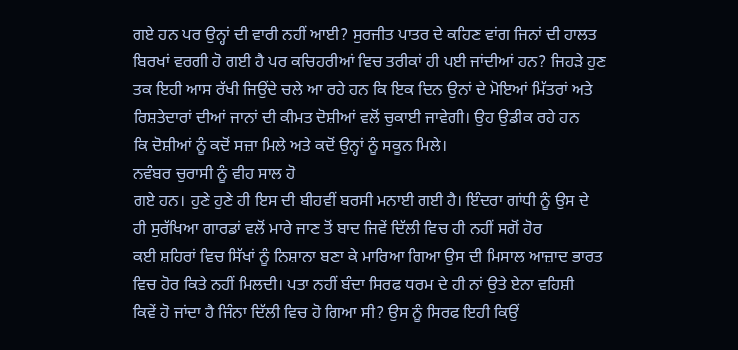ਗਏ ਹਨ ਪਰ ਉਨ੍ਹਾਂ ਦੀ ਵਾਰੀ ਨਹੀਂ ਆਈ? ਸੁਰਜੀਤ ਪਾਤਰ ਦੇ ਕਹਿਣ ਵਾਂਗ ਜਿਨਾਂ ਦੀ ਹਾਲਤ
ਬਿਰਖਾਂ ਵਰਗੀ ਹੋ ਗਈ ਹੈ ਪਰ ਕਚਿਹਰੀਆਂ ਵਿਚ ਤਰੀਕਾਂ ਹੀ ਪਈ ਜਾਂਦੀਆਂ ਹਨ? ਜਿਹੜੇ ਹੁਣ
ਤਕ ਇਹੀ ਆਸ ਰੱਖੀ ਜਿਉਂਦੇ ਚਲੇ ਆ ਰਹੇ ਹਨ ਕਿ ਇਕ ਦਿਨ ਉਨਾਂ ਦੇ ਮੋਇਆਂ ਮਿੱਤਰਾਂ ਅਤੇ
ਰਿਸ਼ਤੇਦਾਰਾਂ ਦੀਆਂ ਜਾਨਾਂ ਦੀ ਕੀਮਤ ਦੋਸ਼ੀਆਂ ਵਲੋਂ ਚੁਕਾਈ ਜਾਵੇਗੀ। ਉਹ ਉਡੀਕ ਰਹੇ ਹਨ
ਕਿ ਦੋਸ਼ੀਆਂ ਨੂੰ ਕਦੋਂ ਸਜ਼ਾ ਮਿਲੇ ਅਤੇ ਕਦੋਂ ਉਨ੍ਹਾਂ ਨੂੰ ਸਕੂਨ ਮਿਲੇ।
ਨਵੰਬਰ ਚੁਰਾਸੀ ਨੂੰ ਵੀਹ ਸਾਲ ਹੋ
ਗਏ ਹਨ। ਹੁਣੇ ਹੁਣੇ ਹੀ ਇਸ ਦੀ ਬੀਹਵੀਂ ਬਰਸੀ ਮਨਾਈ ਗਈ ਹੈ। ਇੰਦਰਾ ਗਾਂਧੀ ਨੂੰ ਉਸ ਦੇ
ਹੀ ਸੁਰੱਖਿਆ ਗਾਰਡਾਂ ਵਲੋਂ ਮਾਰੇ ਜਾਣ ਤੋਂ ਬਾਦ ਜਿਵੇਂ ਦਿੱਲੀ ਵਿਚ ਹੀ ਨਹੀਂ ਸਗੋਂ ਹੋਰ
ਕਈ ਸ਼ਹਿਰਾਂ ਵਿਚ ਸਿੱਖਾਂ ਨੂੰ ਨਿਸ਼ਾਨਾ ਬਣਾ ਕੇ ਮਾਰਿਆ ਗਿਆ ਉਸ ਦੀ ਮਿਸਾਲ ਆਜ਼ਾਦ ਭਾਰਤ
ਵਿਚ ਹੋਰ ਕਿਤੇ ਨਹੀਂ ਮਿਲਦੀ। ਪਤਾ ਨਹੀਂ ਬੰਦਾ ਸਿਰਫ ਧਰਮ ਦੇ ਹੀ ਨਾਂ ਉਤੇ ਏਨਾ ਵਹਿਸ਼ੀ
ਕਿਵੇਂ ਹੋ ਜਾਂਦਾ ਹੈ ਜਿੰਨਾ ਦਿੱਲੀ ਵਿਚ ਹੋ ਗਿਆ ਸੀ? ਉਸ ਨੂੰ ਸਿਰਫ ਇਹੀ ਕਿਉਂ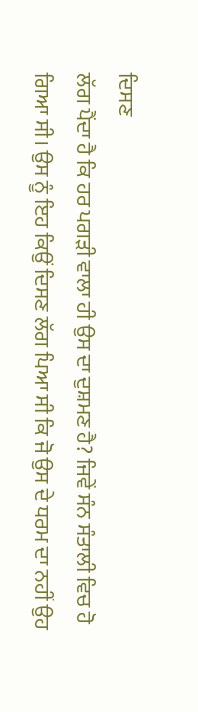ਦਿਸਣ
ਲੱਗ ਪੈਂਦਾ ਹੈ ਕਿ ਹਰ ਪਗੜੀ ਵਾਲਾ ਹੀ ਉਸ ਦਾ ਦੁਸ਼ਮਣ ਹੈ? ਜਿਵੇਂ ਸੰਨ ਸੰਤਾਲੀ ਵਿਚ ਹੋ
ਗਿਆ ਸੀ। ਉਸ ਨੂੰ ਇਹ ਕਿਉਂ ਦਿਸਣ ਲੱਗ ਪਿਆ ਸੀ ਕਿ ਜੋ ਉਸ ਦੇ ਧਰਮ ਦਾ ਨਹੀਂ ਉਹ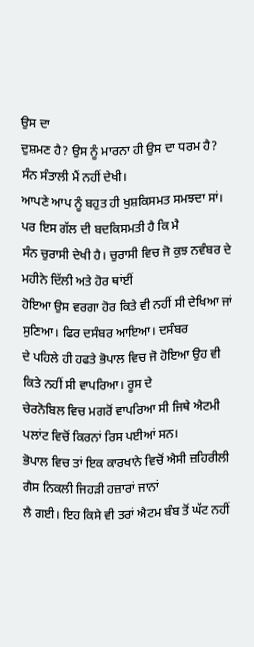ਉਸ ਦਾ
ਦੁਸ਼ਮਣ ਹੈ? ਉਸ ਨੂੰ ਮਾਰਨਾ ਹੀ ਉਸ ਦਾ ਧਰਮ ਹੈ?
ਸੰਨ ਸੰਤਾਲੀ ਮੈਂ ਨਹੀਂ ਦੇਖੀ।
ਆਪਣੇ ਆਪ ਨੂੰ ਬਹੁਤ ਹੀ ਖੁਸ਼ਕਿਸਮਤ ਸਮਝਦਾ ਸਾਂ। ਪਰ ਇਸ ਗੱਲ ਦੀ ਬਦਕਿਸਮਤੀ ਹੈ ਕਿ ਮੈ
ਸੰਨ ਚੁਰਾਸੀ ਦੇਖੀ ਹੈ। ਚੁਰਾਸੀ ਵਿਚ ਜੋ ਕੁਝ ਨਵੰਬਰ ਦੇ ਮਹੀਨੇ ਦਿੱਲੀ ਅਤੇ ਹੋਰ ਥਾਂਈਂ
ਹੋਇਆ ਉਸ ਵਰਗਾ ਹੋਰ ਕਿਤੇ ਵੀ ਨਹੀਂ ਸੀ ਦੇਖਿਆ ਜਾਂ ਸੁਣਿਆ। ਫਿਰ ਦਸੰਬਰ ਆਇਆ। ਦਸੰਬਰ
ਦੇ ਪਹਿਲੇ ਹੀ ਹਫਤੇ ਭੋਪਾਲ ਵਿਚ ਜੋ ਹੋਇਆ ਉਹ ਵੀ ਕਿਤੇ ਨਹੀਂ ਸੀ ਵਾਪਰਿਆ। ਰੂਸ ਦੇ
ਚੇਰਨੋਬਿਲ ਵਿਚ ਮਗਰੋਂ ਵਾਪਰਿਆ ਸੀ ਜਿਥੇ ਐਟਮੀ ਪਲਾਂਟ ਵਿਚੋਂ ਕਿਰਨਾਂ ਰਿਸ ਪਈਆਂ ਸਨ।
ਭੋਪਾਲ ਵਿਚ ਤਾਂ ਇਕ ਕਾਰਖਾਨੇ ਵਿਚੋਂ ਐਸੀ ਜ਼ਹਿਰੀਲੀ ਗੈਸ ਨਿਕਲੀ ਜਿਹੜੀ ਹਜ਼ਾਰਾਂ ਜਾਨਾਂ
ਲੈ ਗਈ। ਇਹ ਕਿਸੇ ਵੀ ਤਰਾਂ ਐਟਮ ਬੰਬ ਤੋਂ ਘੱਟ ਨਹੀਂ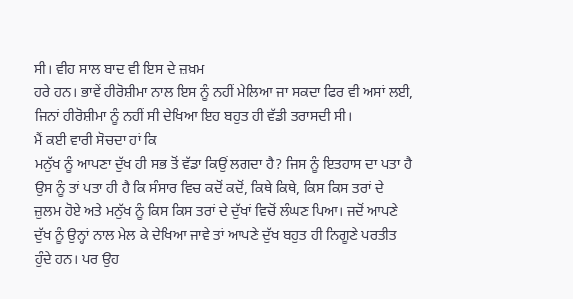ਸੀ। ਵੀਹ ਸਾਲ ਬਾਦ ਵੀ ਇਸ ਦੇ ਜ਼ਖ਼ਮ
ਹਰੇ ਹਨ। ਭਾਵੇਂ ਹੀਰੋਸ਼ੀਮਾ ਨਾਲ ਇਸ ਨੂੰ ਨਹੀਂ ਮੇਲਿਆ ਜਾ ਸਕਦਾ ਫਿਰ ਵੀ ਅਸਾਂ ਲਈ,
ਜਿਨਾਂ ਹੀਰੋਸ਼ੀਮਾ ਨੂੰ ਨਹੀਂ ਸੀ ਦੇਖਿਆ ਇਹ ਬਹੁਤ ਹੀ ਵੱਡੀ ਤਰਾਸਦੀ ਸੀ।
ਮੈਂ ਕਈ ਵਾਰੀ ਸੋਚਦਾ ਹਾਂ ਕਿ
ਮਨੁੱਖ ਨੂੰ ਆਪਣਾ ਦੁੱਖ ਹੀ ਸਭ ਤੋਂ ਵੱਡਾ ਕਿਉਂ ਲਗਦਾ ਹੈ? ਜਿਸ ਨੂੰ ਇਤਹਾਸ ਦਾ ਪਤਾ ਹੈ
ਉਸ ਨੂੰ ਤਾਂ ਪਤਾ ਹੀ ਹੈ ਕਿ ਸੰਸਾਰ ਵਿਚ ਕਦੋਂ ਕਦੋਂ, ਕਿਥੇ ਕਿਥੇ, ਕਿਸ ਕਿਸ ਤਰਾਂ ਦੇ
ਜ਼ੁਲਮ ਹੋਏ ਅਤੇ ਮਨੁੱਖ ਨੂੰ ਕਿਸ ਕਿਸ ਤਰਾਂ ਦੇ ਦੁੱਖਾਂ ਵਿਚੋਂ ਲੰਘਣ ਪਿਆ। ਜਦੋਂ ਆਪਣੇ
ਦੁੱਖ ਨੂੰ ਉਨ੍ਹਾਂ ਨਾਲ ਮੇਲ ਕੇ ਦੇਖਿਆ ਜਾਵੇ ਤਾਂ ਆਪਣੇ ਦੁੱਖ ਬਹੁਤ ਹੀ ਨਿਗੂਣੇ ਪਰਤੀਤ
ਹੁੰਦੇ ਹਨ। ਪਰ ਉਹ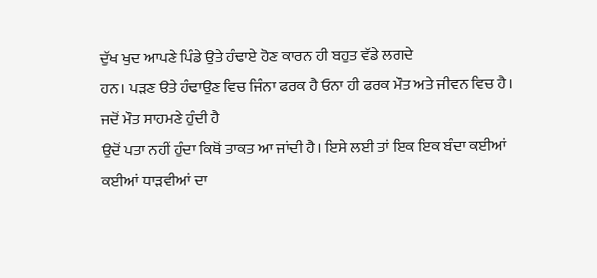ਦੁੱਖ ਖੁਦ ਆਪਣੇ ਪਿੰਡੇ ਉਤੇ ਹੰਢਾਏ ਹੋਣ ਕਾਰਨ ਹੀ ਬਹੁਤ ਵੱਡੇ ਲਗਦੇ
ਹਨ। ਪੜਣ ੳਤੇ ਹੰਢਾਉਣ ਵਿਚ ਜਿੰਨਾ ਫਰਕ ਹੈ ਓਨਾ ਹੀ ਫਰਕ ਮੌਤ ਅਤੇ ਜੀਵਨ ਵਿਚ ਹੈ।
ਜਦੋਂ ਮੌਤ ਸਾਹਮਣੇ ਹੁੰਦੀ ਹੈ
ਉਦੋਂ ਪਤਾ ਨਹੀਂ ਹੁੰਦਾ ਕਿਥੋਂ ਤਾਕਤ ਆ ਜਾਂਦੀ ਹੈ। ਇਸੇ ਲਈ ਤਾਂ ਇਕ ਇਕ ਬੰਦਾ ਕਈਆਂ
ਕਈਆਂ ਧਾੜਵੀਆਂ ਦਾ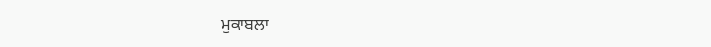ਮੁਕਾਬਲਾ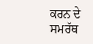ਕਰਨ ਦੇ ਸਮਰੱਥ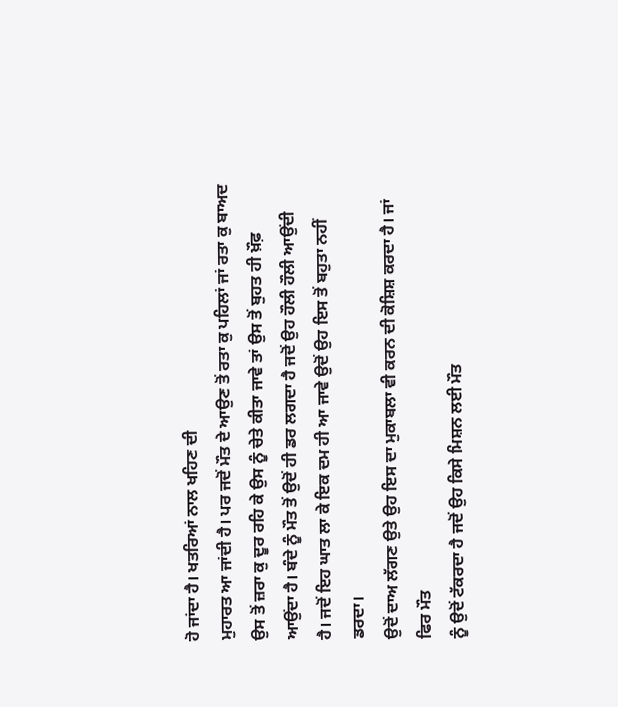ਹੋ ਜਾਂਦਾ ਹੈ। ਖਤਰਿਆਂ ਨਾਲ ਖਹਿਣ ਦੀ
ਮੁਹਾਰਤ ਆ ਜਾਂਦੀ ਹੈ। ਪਰ ਜਦੋਂ ਮੌਤ ਦੇ ਆਉਣ ਤੋਂ ਰਤਾ ਕੁ ਪਹਿਲਾਂ ਜਾਂ ਰਤਾ ਕੁ ਬਾਅਦ
ਉਸ ਤੋਂ ਜ਼ਰਾ ਕੁ ਦੂਰ ਰਹਿ ਕੇ ਉਸ ਨੂੰ ਚੇਤੇ ਕੀਤਾ ਜਾਵੇ ਤਾਂ ਉਸ ਤੋਂ ਬੁਹਤ ਹੀ ਖ਼ੌਫ਼
ਆਉਂਦਾ ਹੈ। ਬੰਦੇ ਨੂੰ ਮੌਤ ਤੋਂ ਉਦੋਂ ਹੀ ਡਰ ਲਗਦਾ ਹੈ ਜਦੋਂ ਉਹ ਹੌਲੀ ਹੌਲੀ ਆਉਂਦੀ
ਹੈ। ਜਦੋਂ ਇਹ ਘਾਤ ਲਾ ਕੇ ਇਕ ਦਮ ਹੀ ਆ ਜਾਵੇ ਉਦੋਂ ਉਹ ਇਸ ਤੋਂ ਬਹੁਤਾ ਨਹੀਂ ਡਰਦਾ।
ਉਦੋਂ ਦਾਅ ਲੱਗਣ ਉਤੇ ਉਹ ਇਸ ਦਾ ਮੁਕਾਬਲਾ ਵੀ ਕਰਨ ਦੀ ਕੋਸ਼ਿਸ਼ ਕਰਦਾ ਹੈ। ਜਾਂ ਫਿਰ ਮੌਤ
ਨੂੰ ਉਦੋਂ ਟੱਕਰਦਾ ਹੈ ਜਦੋਂ ਉਹ ਕਿਸੇ ਮਿਸ਼ਨ ਲਈ ਮੌਤ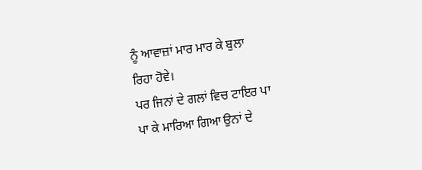ਨੂੰ ਆਵਾਜ਼ਾਂ ਮਾਰ ਮਾਰ ਕੇ ਬੁਲਾ
ਰਿਹਾ ਹੋਵੇ।
ਪਰ ਜਿਨਾਂ ਦੇ ਗਲਾਂ ਵਿਚ ਟਾਇਰ ਪਾ
ਪਾ ਕੇ ਮਾਰਿਆ ਗਿਆ ਉਨਾਂ ਦੇ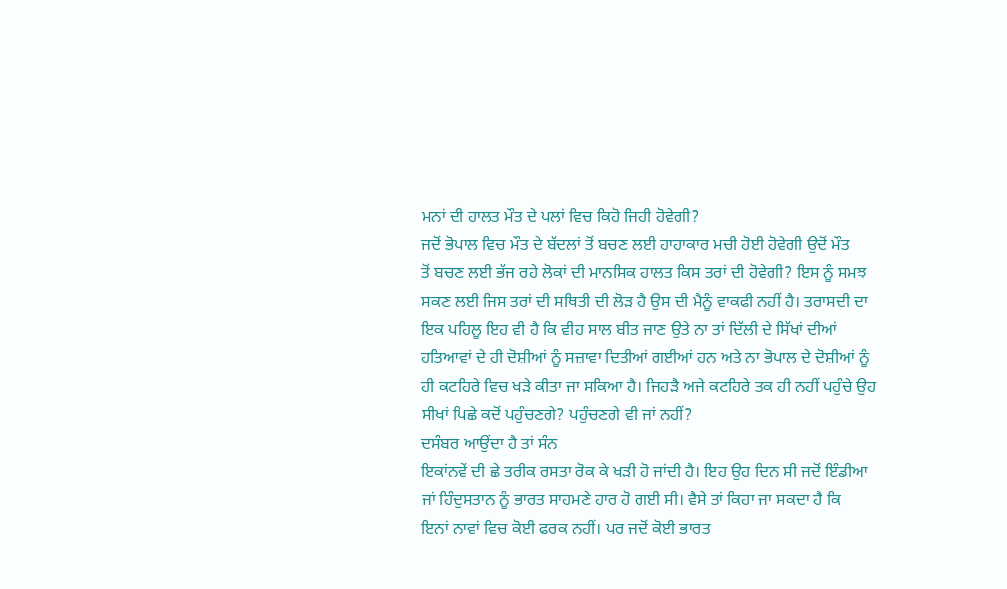ਮਨਾਂ ਦੀ ਹਾਲਤ ਮੌਤ ਦੇ ਪਲਾਂ ਵਿਚ ਕਿਹੋ ਜਿਹੀ ਹੋਵੇਗੀ?
ਜਦੋਂ ਭੋਪਾਲ ਵਿਚ ਮੌਤ ਦੇ ਬੱਦਲਾਂ ਤੋਂ ਬਚਣ ਲਈ ਹਾਹਾਕਾਰ ਮਚੀ ਹੋਈ ਹੋਵੇਗੀ ਉਦੋਂ ਮੌਤ
ਤੋਂ ਬਚਣ ਲਈ ਭੱਜ ਰਹੇ ਲੋਕਾਂ ਦੀ ਮਾਨਸਿਕ ਹਾਲਤ ਕਿਸ ਤਰਾਂ ਦੀ ਹੋਵੇਗੀ? ਇਸ ਨੂੰ ਸਮਝ
ਸਕਣ ਲਈ ਜਿਸ ਤਰਾਂ ਦੀ ਸਥਿਤੀ ਦੀ ਲੋੜ ਹੈ ਉਸ ਦੀ ਮੈਨੂੰ ਵਾਕਫੀ ਨਹੀਂ ਹੈ। ਤਰਾਸਦੀ ਦਾ
ਇਕ ਪਹਿਲੂ ਇਹ ਵੀ ਹੈ ਕਿ ਵੀਹ ਸਾਲ ਬੀਤ ਜਾਣ ਉਤੇ ਨਾ ਤਾਂ ਦਿੱਲੀ ਦੇ ਸਿੱਖਾਂ ਦੀਆਂ
ਹਤਿਆਵਾਂ ਦੇ ਹੀ ਦੋਸ਼ੀਆਂ ਨੂੰ ਸਜ਼ਾਵਾ ਦਿਤੀਆਂ ਗਈਆਂ ਹਨ ਅਤੇ ਨਾ ਭੋਪਾਲ ਦੇ ਦੋਸ਼ੀਆਂ ਨੂੰ
ਹੀ ਕਟਹਿਰੇ ਵਿਚ ਖੜੇ ਕੀਤਾ ਜਾ ਸਕਿਆ ਹੈ। ਜਿਹੜੈ ਅਜੇ ਕਟਹਿਰੇ ਤਕ ਹੀ ਨਹੀਂ ਪਹੁੰਚੇ ਉਹ
ਸੀਖਾਂ ਪਿਛੇ ਕਦੋਂ ਪਹੁੰਚਣਗੇ? ਪਹੁੰਚਣਗੇ ਵੀ ਜਾਂ ਨਹੀਂ?
ਦਸੰਬਰ ਆਉਂਦਾ ਹੈ ਤਾਂ ਸੰਨ
ਇਕਾਂਨਵੇਂ ਦੀ ਛੇ ਤਰੀਕ ਰਸਤਾ ਰੋਕ ਕੇ ਖੜੀ ਹੋ ਜਾਂਦੀ ਹੈ। ਇਹ ਉਹ ਦਿਨ ਸੀ ਜਦੋਂ ਇੰਡੀਆ
ਜਾਂ ਹਿੰਦੁਸਤਾਨ ਨੂੰ ਭਾਰਤ ਸਾਹਮਣੇ ਹਾਰ ਹੋ ਗਈ ਸੀ। ਵੈਸੇ ਤਾਂ ਕਿਹਾ ਜਾ ਸਕਦਾ ਹੈ ਕਿ
ਇਨਾਂ ਨਾਵਾਂ ਵਿਚ ਕੋਈ ਫਰਕ ਨਹੀਂ। ਪਰ ਜਦੋਂ ਕੋਈ ਭਾਰਤ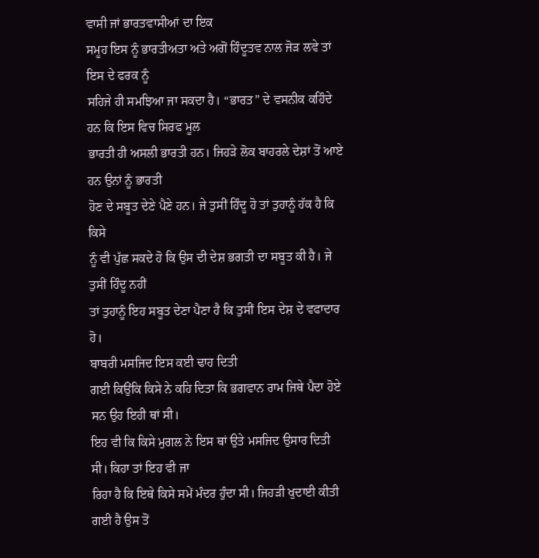ਵਾਸੀ ਜਾਂ ਭਾਰਤਵਾਸੀਆਂ ਦਾ ਇਕ
ਸਮੂਹ ਇਸ ਨੂੰ ਭਾਰਤੀਅਤਾ ਅਤੇ ਅਗੋਂ ਹਿੰਦੂਤਵ ਨਾਲ ਜੋੜ ਲਵੇ ਤਾਂ ਇਸ ਦੇ ਫਰਕ ਨੂੰ
ਸਹਿਜੇ ਹੀ ਸਮਝਿਆ ਜਾ ਸਕਦਾ ਹੈ। “ਭਾਰਤ” ਦੇ ਵਸਨੀਕ ਕਹਿੰਦੇ ਹਨ ਕਿ ਇਸ ਵਿਚ ਸਿਰਫ ਮੂਲ
ਭਾਰਤੀ ਹੀ ਅਸਲੀ ਭਾਰਤੀ ਹਨ। ਜਿਹੜੇ ਲੋਕ ਬਾਹਰਲੇ ਦੇਸ਼ਾਂ ਤੋਂ ਆਏ ਹਨ ਉਨਾਂ ਨੂੰ ਭਾਰਤੀ
ਹੋਣ ਦੇ ਸਬੂਤ ਦੇਣੇ ਪੈਣੇ ਹਨ। ਜੇ ਤੁਸੀਂ ਹਿੰਦੂ ਹੋ ਤਾਂ ਤੁਹਾਨੂੰ ਹੱਕ ਹੈ ਕਿ ਕਿਸੇ
ਨੂੰ ਵੀ ਪੁੱਛ ਸਕਦੇ ਹੋ ਕਿ ਉਸ ਦੀ ਦੇਸ਼ ਭਗਤੀ ਦਾ ਸਬੂਤ ਕੀ ਹੈ। ਜੇ ਤੁਸੀਂ ਹਿੰਦੂ ਨਹੀਂ
ਤਾਂ ਤੁਹਾਨੂੰ ਇਹ ਸਬੂਤ ਦੇਣਾ ਪੈਣਾ ਹੈ ਕਿ ਤੁਸੀਂ ਇਸ ਦੇਸ਼ ਦੇ ਵਫਾਦਾਰ ਹੋ।
ਬਾਬਰੀ ਮਸਜਿਦ ਇਸ ਕਈ ਢਾਹ ਦਿਤੀ
ਗਈ ਕਿਉਂਕਿ ਕਿਸੇ ਨੇ ਕਹਿ ਦਿਤਾ ਕਿ ਭਗਵਾਨ ਰਾਮ ਜਿਥੇ ਪੈਦਾ ਹੋਏ ਸਨ ਉਹ ਇਹੀ ਥਾਂ ਸੀ।
ਇਹ ਵੀ ਕਿ ਕਿਸੇ ਮੁਗਲ ਨੇ ਇਸ ਥਾਂ ਉਤੇ ਮਸਜਿਦ ਉਸਾਰ ਦਿਤੀ ਸੀ। ਕਿਹਾ ਤਾਂ ਇਹ ਵੀ ਜਾ
ਰਿਹਾ ਹੈ ਕਿ ਇਥੇ ਕਿਸੇ ਸਮੇਂ ਮੰਦਰ ਹੁੰਦਾ ਸੀ। ਜਿਹੜੀ ਖੁਦਾਈ ਕੀਤੀ ਗਈ ਹੈ ਉਸ ਤੋਂ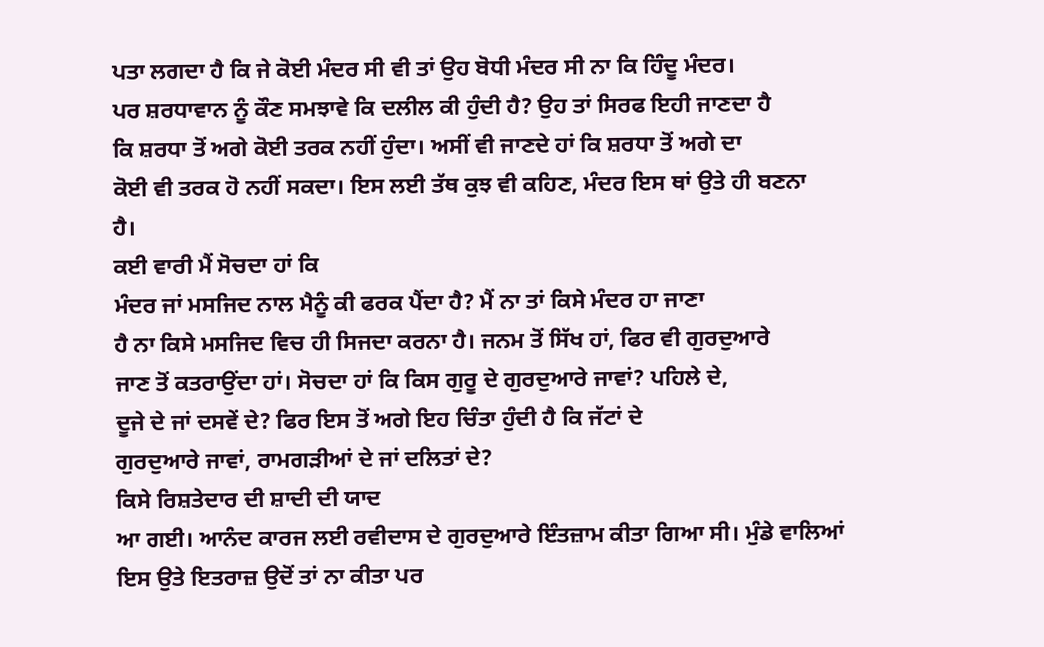ਪਤਾ ਲਗਦਾ ਹੈ ਕਿ ਜੇ ਕੋਈ ਮੰਦਰ ਸੀ ਵੀ ਤਾਂ ਉਹ ਬੋਧੀ ਮੰਦਰ ਸੀ ਨਾ ਕਿ ਹਿੰਦੂ ਮੰਦਰ।
ਪਰ ਸ਼ਰਧਾਵਾਨ ਨੂੰ ਕੌਣ ਸਮਝਾਵੇ ਕਿ ਦਲੀਲ ਕੀ ਹੁੰਦੀ ਹੈ? ਉਹ ਤਾਂ ਸਿਰਫ ਇਹੀ ਜਾਣਦਾ ਹੈ
ਕਿ ਸ਼ਰਧਾ ਤੋਂ ਅਗੇ ਕੋਈ ਤਰਕ ਨਹੀਂ ਹੁੰਦਾ। ਅਸੀਂ ਵੀ ਜਾਣਦੇ ਹਾਂ ਕਿ ਸ਼ਰਧਾ ਤੋਂ ਅਗੇ ਦਾ
ਕੋਈ ਵੀ ਤਰਕ ਹੋ ਨਹੀਂ ਸਕਦਾ। ਇਸ ਲਈ ਤੱਥ ਕੁਝ ਵੀ ਕਹਿਣ, ਮੰਦਰ ਇਸ ਥਾਂ ਉਤੇ ਹੀ ਬਣਨਾ
ਹੈ।
ਕਈ ਵਾਰੀ ਮੈਂ ਸੋਚਦਾ ਹਾਂ ਕਿ
ਮੰਦਰ ਜਾਂ ਮਸਜਿਦ ਨਾਲ ਮੈਨੂੰ ਕੀ ਫਰਕ ਪੈਂਦਾ ਹੈ? ਮੈਂ ਨਾ ਤਾਂ ਕਿਸੇ ਮੰਦਰ ਹਾ ਜਾਣਾ
ਹੈ ਨਾ ਕਿਸੇ ਮਸਜਿਦ ਵਿਚ ਹੀ ਸਿਜਦਾ ਕਰਨਾ ਹੈ। ਜਨਮ ਤੋਂ ਸਿੱਖ ਹਾਂ, ਫਿਰ ਵੀ ਗੁਰਦੁਆਰੇ
ਜਾਣ ਤੋਂ ਕਤਰਾਉਂਦਾ ਹਾਂ। ਸੋਚਦਾ ਹਾਂ ਕਿ ਕਿਸ ਗੁਰੂ ਦੇ ਗੁਰਦੁਆਰੇ ਜਾਵਾਂ? ਪਹਿਲੇ ਦੇ,
ਦੂਜੇ ਦੇ ਜਾਂ ਦਸਵੇਂ ਦੇ? ਫਿਰ ਇਸ ਤੋਂ ਅਗੇ ਇਹ ਚਿੰਤਾ ਹੁੰਦੀ ਹੈ ਕਿ ਜੱਟਾਂ ਦੇ
ਗੁਰਦੁਆਰੇ ਜਾਵਾਂ, ਰਾਮਗੜੀਆਂ ਦੇ ਜਾਂ ਦਲਿਤਾਂ ਦੇ?
ਕਿਸੇ ਰਿਸ਼ਤੇਦਾਰ ਦੀ ਸ਼ਾਦੀ ਦੀ ਯਾਦ
ਆ ਗਈ। ਆਨੰਦ ਕਾਰਜ ਲਈ ਰਵੀਦਾਸ ਦੇ ਗੁਰਦੁਆਰੇ ਇੰਤਜ਼ਾਮ ਕੀਤਾ ਗਿਆ ਸੀ। ਮੁੰਡੇ ਵਾਲਿਆਂ
ਇਸ ਉਤੇ ਇਤਰਾਜ਼ ਉਦੋਂ ਤਾਂ ਨਾ ਕੀਤਾ ਪਰ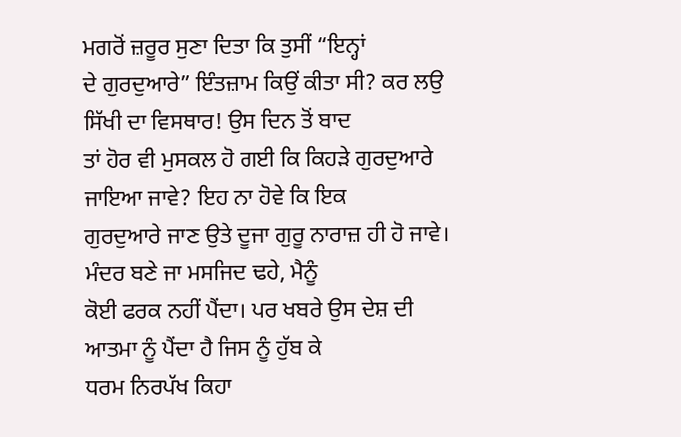ਮਗਰੋਂ ਜ਼ਰੂਰ ਸੁਣਾ ਦਿਤਾ ਕਿ ਤੁਸੀਂ “ਇਨ੍ਹਾਂ
ਦੇ ਗੁਰਦੁਆਰੇ” ਇੰਤਜ਼ਾਮ ਕਿਉਂ ਕੀਤਾ ਸੀ? ਕਰ ਲਉ ਸਿੱਖੀ ਦਾ ਵਿਸਥਾਰ! ਉਸ ਦਿਨ ਤੋਂ ਬਾਦ
ਤਾਂ ਹੋਰ ਵੀ ਮੁਸਕਲ ਹੋ ਗਈ ਕਿ ਕਿਹੜੇ ਗੁਰਦੁਆਰੇ ਜਾਇਆ ਜਾਵੇ? ਇਹ ਨਾ ਹੋਵੇ ਕਿ ਇਕ
ਗੁਰਦੁਆਰੇ ਜਾਣ ਉਤੇ ਦੂਜਾ ਗੁਰੂ ਨਾਰਾਜ਼ ਹੀ ਹੋ ਜਾਵੇ।
ਮੰਦਰ ਬਣੇ ਜਾ ਮਸਜਿਦ ਢਹੇ, ਮੈਨੂੰ
ਕੋਈ ਫਰਕ ਨਹੀਂ ਪੈਂਦਾ। ਪਰ ਖਬਰੇ ਉਸ ਦੇਸ਼ ਦੀ ਆਤਮਾ ਨੂੰ ਪੈਂਦਾ ਹੈ ਜਿਸ ਨੂੰ ਹੁੱਬ ਕੇ
ਧਰਮ ਨਿਰਪੱਖ ਕਿਹਾ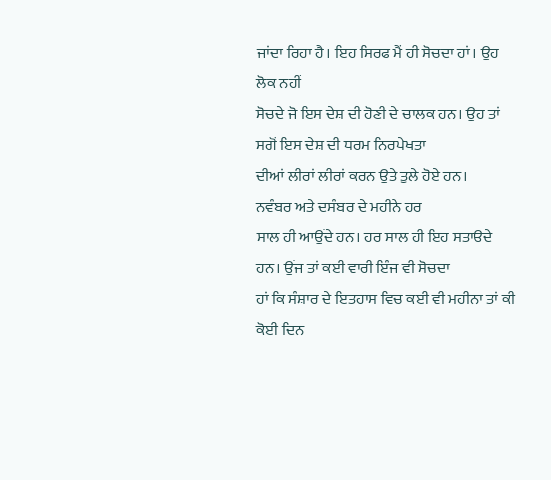ਜਾਂਦਾ ਰਿਹਾ ਹੈ। ਇਹ ਸਿਰਫ ਮੈਂ ਹੀ ਸੋਚਦਾ ਹਾਂ। ਉਹ ਲੋਕ ਨਹੀਂ
ਸੋਚਦੇ ਜੋ ਇਸ ਦੇਸ਼ ਦੀ ਹੋਣੀ ਦੇ ਚਾਲਕ ਹਨ। ਉਹ ਤਾਂ ਸਗੋਂ ਇਸ ਦੇਸ਼ ਦੀ ਧਰਮ ਨਿਰਪੇਖਤਾ
ਦੀਆਂ ਲੀਰਾਂ ਲੀਰਾਂ ਕਰਨ ਉਤੇ ਤੁਲੇ ਹੋਏ ਹਨ।
ਨਵੰਬਰ ਅਤੇ ਦਸੰਬਰ ਦੇ ਮਹੀਨੇ ਹਰ
ਸਾਲ ਹੀ ਆਉਂਦੇ ਹਨ। ਹਰ ਸਾਲ ਹੀ ਇਹ ਸਤਾੳਦੇ ਹਨ। ਉਂਜ ਤਾਂ ਕਈ ਵਾਰੀ ਇੰਜ ਵੀ ਸੋਚਦਾ
ਹਾਂ ਕਿ ਸੰਸ਼ਾਰ ਦੇ ਇਤਹਾਸ ਵਿਚ ਕਈ ਵੀ ਮਹੀਨਾ ਤਾਂ ਕੀ ਕੋਈ ਦਿਨ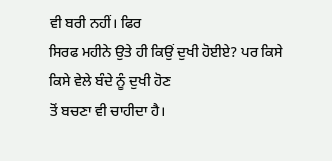ਵੀ ਬਰੀ ਨਹੀਂ। ਫਿਰ
ਸਿਰਫ ਮਹੀਨੇ ਉਤੇ ਹੀ ਕਿਉਂ ਦੁਖੀ ਹੋਈਏ? ਪਰ ਕਿਸੇ ਕਿਸੇ ਵੇਲੇ ਬੰਦੇ ਨੂੰ ਦੁਖੀ ਹੋਣ
ਤੋਂ ਬਚਣਾ ਵੀ ਚਾਹੀਦਾ ਹੈ।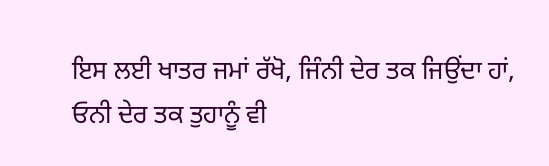ਇਸ ਲਈ ਖਾਤਰ ਜਮਾਂ ਰੱਖੋ, ਜਿੰਨੀ ਦੇਰ ਤਕ ਜਿਉਂਦਾ ਹਾਂ,
ਓਨੀ ਦੇਰ ਤਕ ਤੁਹਾਨੂੰ ਵੀ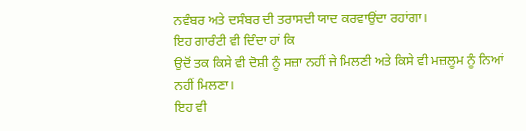ਨਵੰਬਰ ਅਤੇ ਦਸੰਬਰ ਦੀ ਤਰਾਸਦੀ ਯਾਦ ਕਰਵਾਉਂਦਾ ਰਹਾਂਗਾ।
ਇਹ ਗਾਰੰਟੀ ਵੀ ਦਿੰਦਾ ਹਾਂ ਕਿ
ਉਦੋਂ ਤਕ ਕਿਸੇ ਵੀ ਦੋਸ਼ੀ ਨੂੰ ਸਜ਼ਾ ਨਹੀਂ ਜੇ ਮਿਲਣੀ ਅਤੇ ਕਿਸੇ ਵੀ ਮਜ਼ਲੂਮ ਨੂੰ ਨਿਆਂ
ਨਹੀਂ ਮਿਲਣਾ।
ਇਹ ਵੀ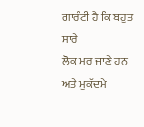ਗਾਰੰਟੀ ਹੈ ਕਿ ਬਹੁਤ ਸਾਰੇ
ਲੋਕ ਮਰ ਜਾਣੇ ਹਨ ਅਤੇ ਮੁਕੱਦਮੇ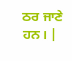ਠਰ ਜਾਣੇ ਹਨ। |